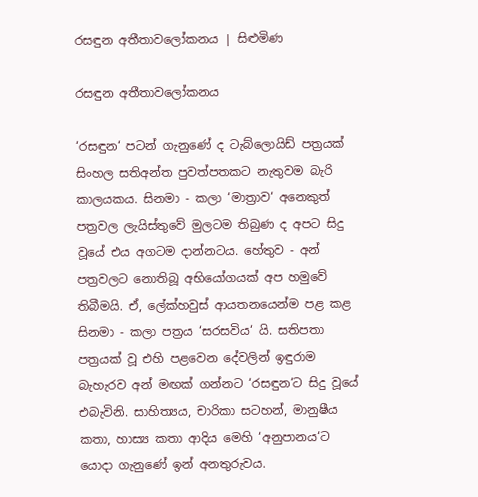රසඳුන අතීතාවලෝකනය | සිළුමිණ

රසඳුන අතීතාවලෝකනය

‘රසඳුන‘ පටන් ගැනුණේ ද ටැබ්ලොයිඩ් පත්‍රයක් සිංහල සතිඅන්ත පුවත්පතකට නැතුවම බැරි කාලයකය. සිනමා - කලා ‘මාත්‍රාව‘ අනෙකුත් පත්‍රවල ලැයිස්තුවේ මුලටම තිබුණ ද අපට සිදු වූයේ එය අගටම දාන්නටය. හේතුව - අන් පත්‍රවලට නොතිබූ අභියෝගයක් අප හමුවේ තිබීමයි. ඒ, ලේක්හවුස් ආයතනයෙන්ම පළ කළ සිනමා - කලා පත්‍රය ‘සරසවිය‘ යි. සතිපතා පත්‍රයක් වූ එහි පළවෙන දේවලින් ඉඳුරාම බැහැරව අන් මඟක් ගන්නට ‘රසඳුන‘ට සිදු වූයේ එබැවිනි. සාහිත්‍යය, චාරිකා සටහන්, මානුෂීය කතා, හාස්‍ය කතා ආදිය මෙහි ‘අනුපානය‘ට යොදා ගැනුණේ ඉන් අනතුරුවය.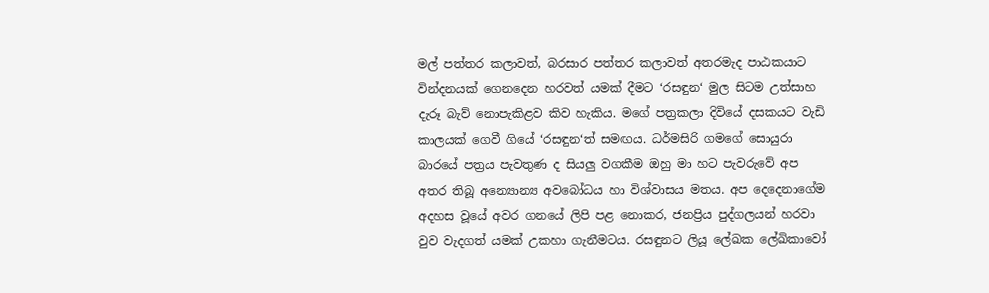මල් පත්තර කලාවත්, බරසාර පත්තර කලාවත් අතරමැද පාඨකයාට වින්දනයක් ගෙනදෙන හරවත් යමක් දීමට ‘රසඳුන‘ මුල සිටම උත්සාහ දැරූ බැව් නොපැකිළව කිව හැකිය. මගේ පත්‍රකලා දිවියේ දසකයට වැඩි කාලයක් ගෙවී ගියේ ‘රසඳුන‘ත් සමඟය. ධර්මසිරි ගමගේ සොයුරා බාරයේ පත්‍රය පැවතුණ ද සියලු වගකීම ඔහු මා හට පැවරුවේ අප අතර තිබූ අන්‍යොන්‍ය අවබෝධය හා විශ්වාසය මතය. අප දෙදෙනාගේම අදහස වූයේ අවර ගනයේ ලිපි පළ නොකර, ජනප්‍රිය පුද්ගලයන් හරවා වුව වැදගත් යමක් උකහා ගැනීමටය. රසඳුනට ලියූ ලේඛක ලේඛිකාවෝ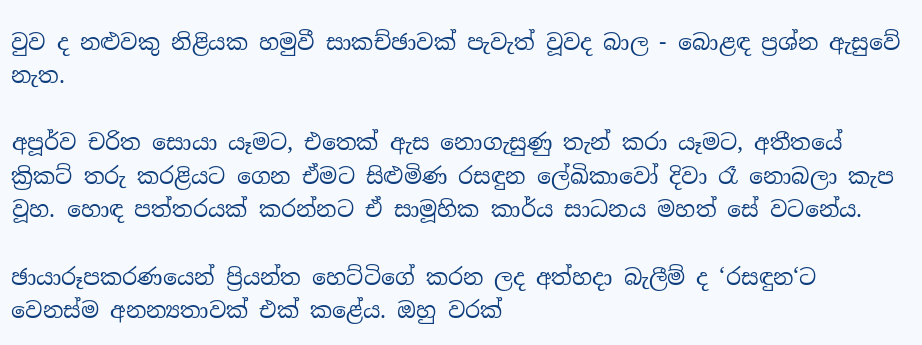වුව ද නළුවකු නිළියක හමුවී සාකච්ඡාවක් පැවැත් වූවද බාල - බොළඳ ප්‍රශ්න ඇසුවේ නැත.

අපූර්ව චරිත සොයා යෑමට, එතෙක් ඇස නොගැසුණු තැන් කරා යෑමට, අතීතයේ ක්‍රිකට් තරු කරළියට ගෙන ඒමට සිළුමිණ රසඳුන ලේඛිකාවෝ දිවා රෑ නොබලා කැප වූහ. හොඳ පත්තරයක් කරන්නට ඒ සාමූහික කාර්ය සාධනය මහත් සේ වටනේය.

ඡායාරූපකරණයෙන් ප්‍රියන්ත හෙට්ටිගේ කරන ලද අත්හදා බැලීම් ද ‘රසඳුන‘ට වෙනස්ම අනන්‍යතාවක් එක් කළේය. ඔහු වරක්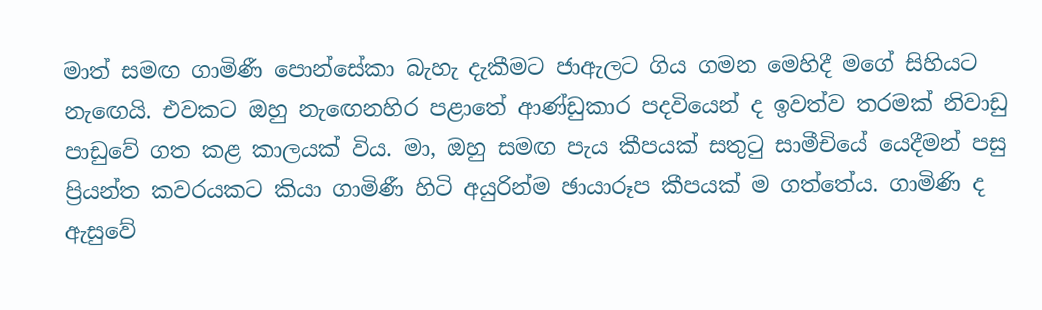මාත් සමඟ ගාමිණී පොන්සේකා බැහැ දැකීමට ජාඇලට ගිය ගමන මෙහිදී මගේ සිහියට නැඟෙයි. එවකට ඔහු නැඟෙනහිර පළාතේ ආණ්ඩුකාර පදවියෙන් ද ඉවත්ව තරමක් නිවාඩු පාඩුවේ ගත කළ කාලයක් විය. මා, ඔහු සමඟ පැය කීපයක් සතුටු සාමීචියේ යෙදීමන් පසු ප්‍රියන්ත කවරයකට කියා ගාමිණී හිටි අයුරින්ම ඡායාරූප කීපයක් ම ගත්තේය. ගාමිණි ද ඇසුවේ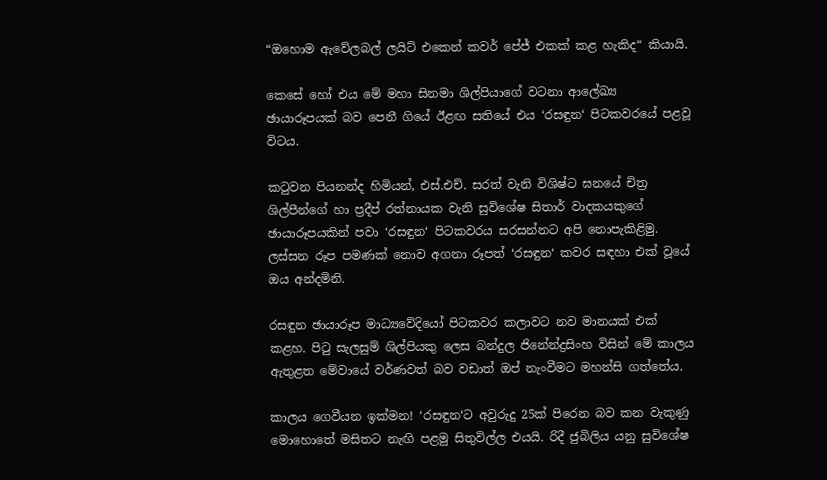“ඔහොම ඇවේලබල් ලයිට් එකෙන් කවර් පේජ් එකක් කළ හැකිද“ කියායි.

කෙසේ හෝ එය මේ මහා සිනමා ශිල්පියාගේ වටනා ආලේඛ්‍ය ඡායාරූපයක් බව පෙනී ගියේ ඊළඟ සතියේ එය ‘රසඳුන‘ පිටකවරයේ පළවූ විටය.

කටුවන පියනන්ද හිමියන්, එස්.එච්. සරත් වැනි විශිෂ්ට ඝනයේ චිත්‍ර ශිල්පීන්ගේ හා ප්‍රදීප් රත්නායක වැනි සුවිශේෂ සිතාර් වාදකයකුගේ ඡායාරූපයකින් පවා ‘රසඳුන‘ පිටකවරය සරසන්නට අපි නොපැකිළිමු. ලස්සන රූප පමණක් නොව අගනා රූපත් ‘රසඳුන‘ කවර සඳහා එක් වූයේ ඔය අන්දමිනි.

රසඳුන ඡායාරූප මාධ්‍යවේදියෝ පිටකවර කලාවට නව මානයක් එක් කළහ. පිටු සැලසුම් ශිල්පියකු ලෙස බන්දුල ජිනේන්ද්‍රසිංහ විසින් මේ කාලය ඇතුළත මේවායේ වර්ණවත් බව වඩාත් ඔප් නැංවීමට මහන්සි ගත්තේය.

කාලය ගෙවීයන ඉක්මන! ‘රසඳුන‘ට අවුරුදු 25ක් පිරෙන බව කන වැකුණු මොහොතේ මසිතට නැඟි පළමු සිතුවිල්ල එයයි. රිදී ජුබිලිය යනු සුවිශේෂ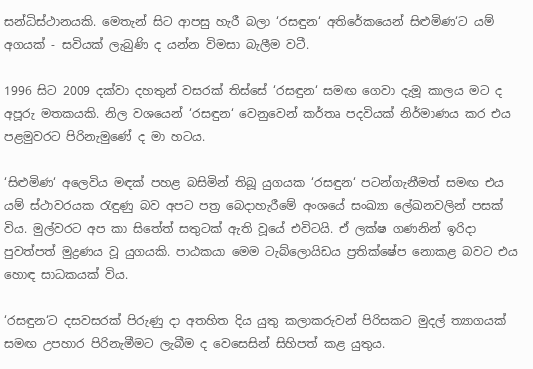සන්ධිස්ථානයකි. මෙතැන් සිට ආපසු හැරී බලා ‘රසඳුන‘ අතිරේකයෙන් සිළුමිණ‘ට යම් අගයක් - සවියක් ලැබුණි ද යන්න විමසා බැලීම වටී.

1996 සිට 2009 දක්වා දහතුන් වසරක් තිස්සේ ‘රසඳුන‘ සමඟ ගෙවා දැමූ කාලය මට ද අපූරු මතකයකි. නිල වශයෙන් ‘රසඳුන‘ වෙනුවෙන් කර්තෘ පදවියක් නිර්මාණය කර එය පළමුවරට පිරිනැමුණේ ද මා හටය.

‘සිළුමිණ‘ අලෙවිය මඳක් පහළ බසිමින් තිබූ යුගයක ‘රසඳුන‘ පටන්ගැනීමත් සමඟ එය යම් ස්ථාවරයක රැඳුණු බව අපට පත්‍ර බෙදාහැරීමේ අංශයේ සංඛ්‍යා ලේඛනවලින් පසක් විය. මුල්වරට අප කා සිතේත් සතුටක් ඇති වූයේ එවිටයි. ඒ ලක්ෂ ගණනින් ඉරිදා පුවත්පත් මුද්‍රණය වූ යුගයකි. පාඨකයා මෙම ටැබ්ලොයිඩය ප්‍රතික්ෂේප නොකළ බවට එය හොඳ සාධකයක් විය.

‘රසඳුන‘ට දසවසරක් පිරුණු දා අතහිත දිය යුතු කලාකරුවන් පිරිසකට මුදල් ත්‍යාගයක් සමඟ උපහාර පිරිනැමීමට ලැබීම ද වෙසෙසින් සිහිපත් කළ යුතුය.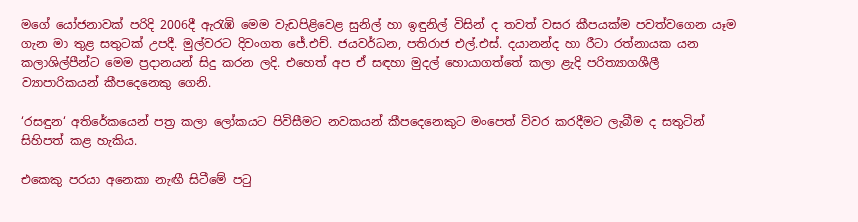මගේ යෝජනාවක් පරිදි 2006දී ඇරැඹි මෙම වැඩපිළිවෙළ සුනිල් හා ඉඳුනිල් විසින් ද තවත් වසර කීපයක්ම පවත්වගෙන යෑම ගැන මා තුළ සතුටක් උපදී. මුල්වරට දිවංගත ජේ.එච්. ජයවර්ධන, පතිරාජ එල්.එස්. දයානන්ද හා රීටා රත්නායක යන කලාශිල්පීන්ට මෙම ප්‍රදානයන් සිදු කරන ලදි. එහෙත් අප ඒ සඳහා මුදල් හොයාගත්තේ කලා ළැදි පරිත්‍යාගශීලී ව්‍යාපාරිකයන් කීපදෙනෙකු ගෙනි.

‘රසඳුන‘ අතිරේකයෙන් පත්‍ර කලා ලෝකයට පිවිසීමට නවකයන් කීපදෙනෙකුට මංපෙත් විවර කරදීමට ලැබීම ද සතුටින් සිහිපත් කළ හැකිය.

එකෙකු පරයා අනෙකා නැඟී සිටීමේ පටු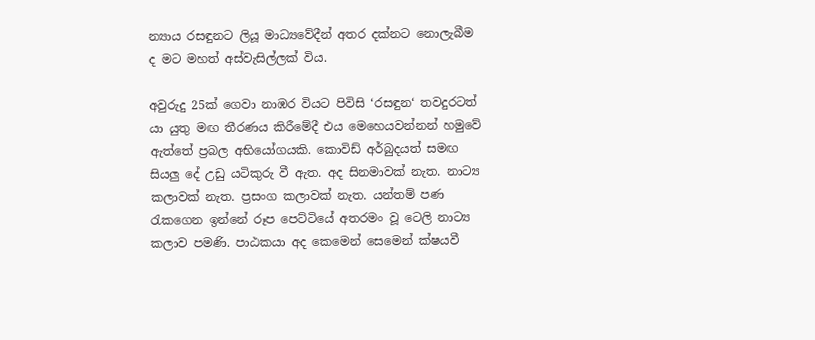න්‍යාය රසඳුනට ලියූ මාධ්‍යවේදීන් අතර දක්නට නොලැබීම ද මට මහත් අස්වැසිල්ලක් විය.

අවුරුදු 25ක් ගෙවා නාඹර වියට පිවිසි ‘රසඳුන‘ තවදුරටත් යා යුතු මඟ තීරණය කිරීමේදී එය මෙහෙයවන්නන් හමුවේ ඇත්තේ ප්‍රබල අභියෝගයකි. කොවිඩ් අර්බුදයත් සමඟ සියලු දේ උඩු යටිකුරු වී ඇත. අද සිනමාවක් නැත. නාට්‍ය කලාවක් නැත. ප්‍රසංග කලාවක් නැත. යන්තම් පණ රැකගෙන ඉන්නේ රූප පෙට්ටියේ අතරමං වූ ටෙලි නාට්‍ය කලාව පමණි. පාඨකයා අද කෙමෙන් සෙමෙන් ක්ෂයවී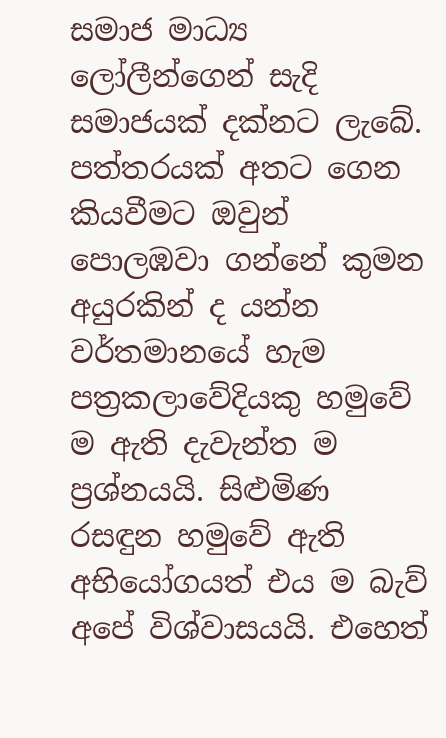සමාජ මාධ්‍ය ලෝලීන්ගෙන් සැදි සමාජයක් දක්නට ලැබේ. පත්තරයක් අතට ගෙන කියවීමට ඔවුන් පොලඹවා ගන්නේ කුමන අයුරකින් ද යන්න වර්තමානයේ හැම පත්‍රකලාවේදියකු හමුවේ ම ඇති දැවැන්ත ම ප්‍රශ්නයයි. සිළුමිණ රසඳුන හමුවේ ඇති අභියෝගයත් එය ම බැව් අපේ විශ්වාසයයි. එහෙත්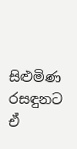සිළුමිණ රසඳුනට ඒ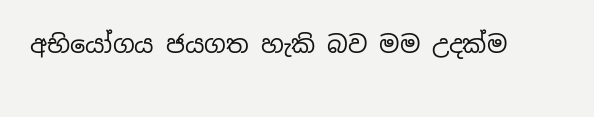අභියෝගය ජයගත හැකි බව මම උදක්ම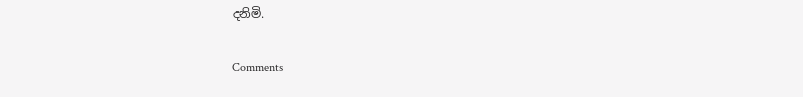දනිමි.

Comments